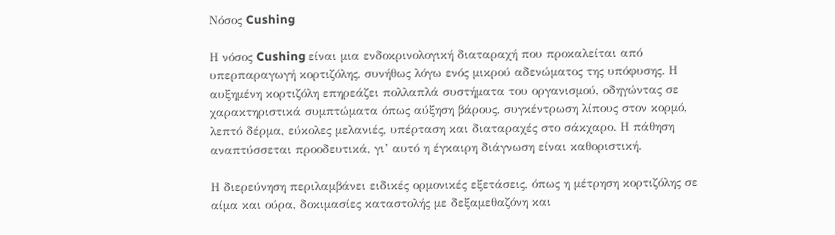Νόσος Cushing

Η νόσος Cushing είναι μια ενδοκρινολογική διαταραχή που προκαλείται από υπερπαραγωγή κορτιζόλης, συνήθως λόγω ενός μικρού αδενώματος της υπόφυσης. Η αυξημένη κορτιζόλη επηρεάζει πολλαπλά συστήματα του οργανισμού, οδηγώντας σε χαρακτηριστικά συμπτώματα όπως αύξηση βάρους, συγκέντρωση λίπους στον κορμό, λεπτό δέρμα, εύκολες μελανιές, υπέρταση και διαταραχές στο σάκχαρο. Η πάθηση αναπτύσσεται προοδευτικά, γι’ αυτό η έγκαιρη διάγνωση είναι καθοριστική.

Η διερεύνηση περιλαμβάνει ειδικές ορμονικές εξετάσεις, όπως η μέτρηση κορτιζόλης σε αίμα και ούρα, δοκιμασίες καταστολής με δεξαμεθαζόνη και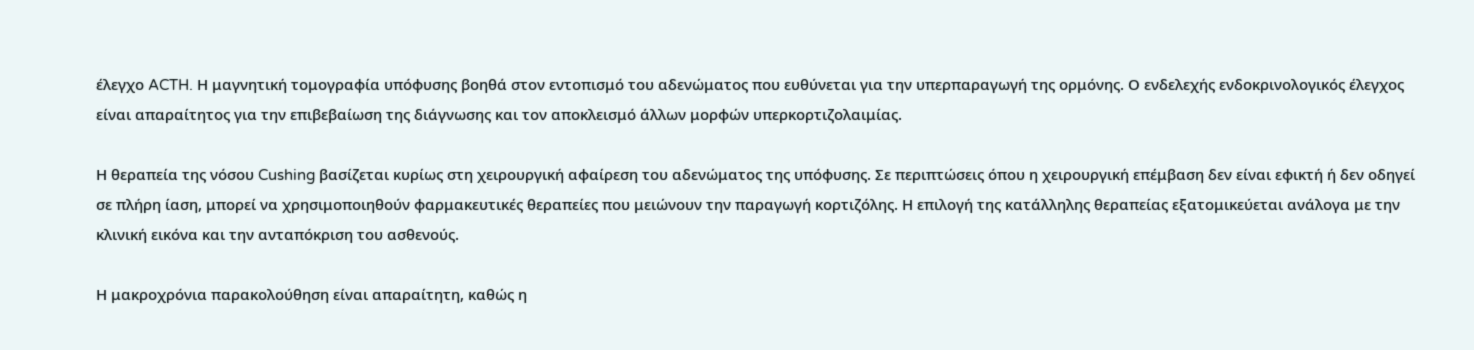έλεγχο ACTH. Η μαγνητική τομογραφία υπόφυσης βοηθά στον εντοπισμό του αδενώματος που ευθύνεται για την υπερπαραγωγή της ορμόνης. Ο ενδελεχής ενδοκρινολογικός έλεγχος είναι απαραίτητος για την επιβεβαίωση της διάγνωσης και τον αποκλεισμό άλλων μορφών υπερκορτιζολαιμίας.

Η θεραπεία της νόσου Cushing βασίζεται κυρίως στη χειρουργική αφαίρεση του αδενώματος της υπόφυσης. Σε περιπτώσεις όπου η χειρουργική επέμβαση δεν είναι εφικτή ή δεν οδηγεί σε πλήρη ίαση, μπορεί να χρησιμοποιηθούν φαρμακευτικές θεραπείες που μειώνουν την παραγωγή κορτιζόλης. Η επιλογή της κατάλληλης θεραπείας εξατομικεύεται ανάλογα με την κλινική εικόνα και την ανταπόκριση του ασθενούς.

Η μακροχρόνια παρακολούθηση είναι απαραίτητη, καθώς η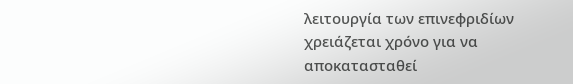λειτουργία των επινεφριδίων χρειάζεται χρόνο για να αποκατασταθεί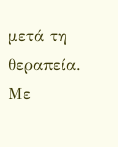μετά τη θεραπεία. Με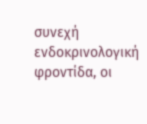συνεχή ενδοκρινολογική φροντίδα, οι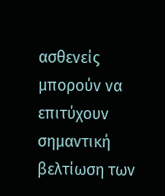ασθενείς μπορούν να επιτύχουν σημαντική βελτίωση των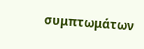συμπτωμάτων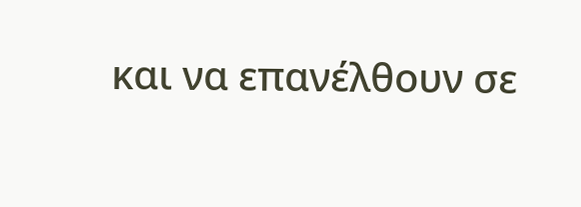και να επανέλθουν σε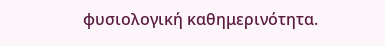φυσιολογική καθημερινότητα.